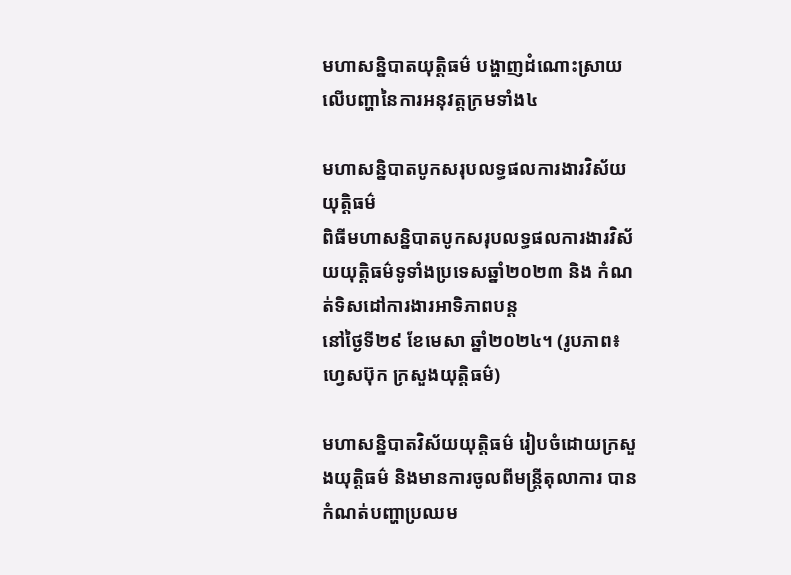មហាសន្និបាតយុត្តិធម៌ បង្ហាញដំណោះស្រាយលើបញ្ហានៃការអនុវត្តក្រមទាំង៤

មហាសន្និបាតបូកសរុបលទ្ធផលការងារវិស័យយុត្តិធម៌
ពិធីមហាសន្និបាតបូកសរុបលទ្ធផលការងារវិស័យយុត្តិធម៌ទូទាំងប្រទេសឆ្នាំ២០២៣ និង កំណត់ទិសដៅការងារអាទិភាពបន្ត
នៅថ្ងៃទី២៩ ខែមេសា ឆ្នាំ២០២៤។ (រូបភាព៖ ហ្វេសប៊ុក ក្រសួងយុត្តិធម៌)

មហាសន្និបាតវិស័យយុត្តិធម៌ រៀបចំដោយក្រសួងយុត្តិធម៌ និងមានការចូលពីមន្ត្រីតុលាការ បានកំណត់បញ្ហាប្រឈម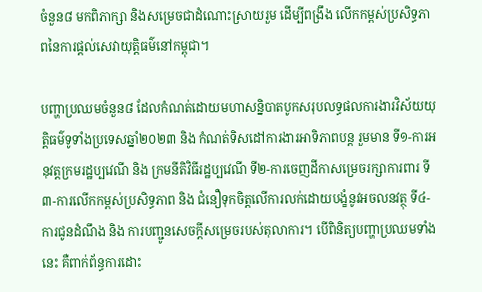ចំនួន៨ មកពិភាក្សា និងសម្រេចជាដំណោះស្រាយរួម ដើម្បីពង្រឹង លើកកម្ពស់ប្រសិទ្ធភាពនៃការផ្ដល់សេវាយុត្តិធម៌នៅកម្ពុជា។

បញ្ហាប្រឈមចំនួន៨ ដែលកំណត់ដោយមហាសន្និបាតបូកសរុបលទ្ធផលការងារវិស័យយុត្តិធម៌ទូទាំងប្រទេសឆ្នាំ២០២៣ និង កំណត់ទិសដៅការងារអាទិភាពបន្ត រួមមាន ទី១-ការអនុវត្តក្រមរដ្ឋប្បវេណី និង ក្រមនីតិវិធីរដ្ឋប្បវេណី ទី២-ការចេញដីកាសម្រេចរក្សាការពារ ទី៣-ការលើកកម្ពស់ប្រសិទ្ធភាព និង ជំនឿទុកចិត្តលើការលក់ដោយបង្ខំនូវអចលនវត្ថុ ទី៤-ការជូនដំណឹង និង ការបញ្ជូនសេចក្តីសម្រេចរបស់តុលាការ។ បើពិនិត្យបញ្ហាប្រឈមទាំងនេះ គឺពាក់ព័ន្ធការដោះ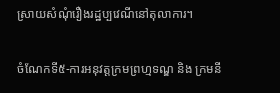ស្រាយសំណុំរឿងរដ្ឋប្បវេណីនៅតុលាការ។

ចំណែកទី៥-ការអនុវត្តក្រមព្រហ្មទណ្ឌ និង ក្រមនី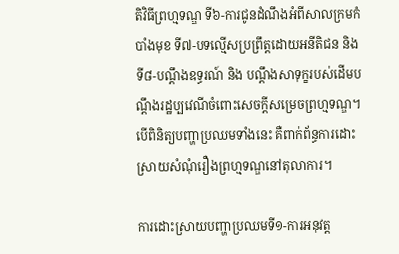តិវិធីព្រហ្មទណ្ឌ ទី៦-ការជូនដំណឹងអំពីសាលក្រមកំបាំងមុខ ទី៧-បទល្មើសប្រព្រឹត្តដោយអនីតិជន និងទី៨-បណ្តឹងឧទ្ធរណ៍ និង បណ្តឹងសាទុក្ខរបស់ដើមបណ្តឹងរដ្ឋប្បវេណីចំពោះសេចក្តីសម្រេចព្រហ្មទណ្ឌ។ បើពិនិត្យបញ្ហាប្រឈមទាំងនេះ គឺពាក់ព័ន្ធការដោះស្រាយសំណុំរឿងព្រហ្មទណ្ឌនៅតុលាការ។

ការដោះស្រាយបញ្ហាប្រឈមទី១-ការអនុវត្ត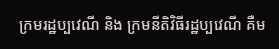ក្រមរដ្ឋប្បវេណី និង ក្រមនីតិវិធីរដ្ឋប្បវេណី គឺម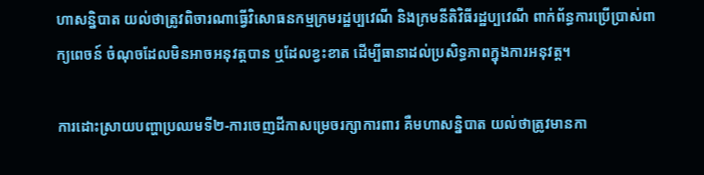ហាសន្និបាត យល់ថាត្រូវពិចារណាធ្វើវិសោធនកម្មក្រមរដ្ឋប្បវេណី និងក្រមនីតិវិធីរដ្ឋប្បវេណី ពាក់ព័ន្ធការប្រើប្រាស់ពាក្យពេចន៍ ចំណុចដែលមិនអាចអនុវត្តបាន ឬដែលខ្វះខាត ដើម្បីធានាដល់ប្រសិទ្ធភាពក្នុងការអនុវត្ត។

ការដោះស្រាយបញ្ហាប្រឈមទី២-ការចេញដីកាសម្រេចរក្សាការពារ គឺមហាសន្និបាត យល់ថាត្រូវមានកា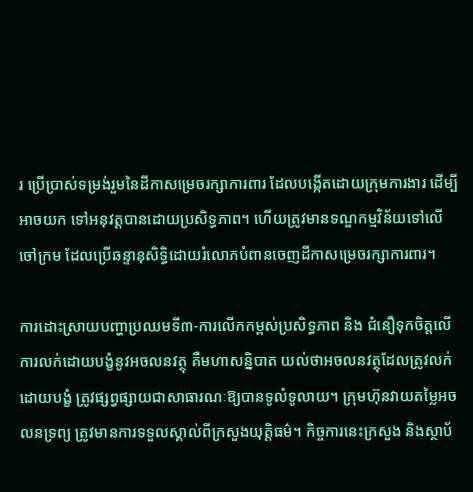រ ប្រើប្រាស់ទម្រង់រួមនៃដីកាសម្រេចរក្សាការពារ ដែលបង្កើតដោយក្រុមការងារ ដើម្បីអាចយក ទៅអនុវត្តបានដោយប្រសិទ្ធភាព។ ហើយត្រូវមានទណ្ឌកម្មវិន័យទៅលើចៅក្រម ដែលប្រើឆន្ទានុសិទ្ធិដោយរំលោភបំពានចេញដីកាសម្រេចរក្សាការពារ។

ការដោះស្រាយបញ្ហាប្រឈមទី៣-ការលើកកម្ពស់ប្រសិទ្ធភាព និង ជំនឿទុកចិត្តលើការលក់ដោយបង្ខំនូវអចលនវត្ថុ គឺមហាសន្និបាត យល់ថាអចលនវត្ថុដែលត្រូវលក់ដោយបង្ខំ ត្រូវផ្សព្វផ្សាយជាសាធារណៈឱ្យបានទូលំទូលាយ។ ក្រុមហ៊ុនវាយតម្លៃអចលនទ្រព្យ ត្រូវមានការទទួលស្គាល់ពីក្រសួងយុត្តិធម៌។ កិច្ចការនេះក្រសួង និងស្ថាប័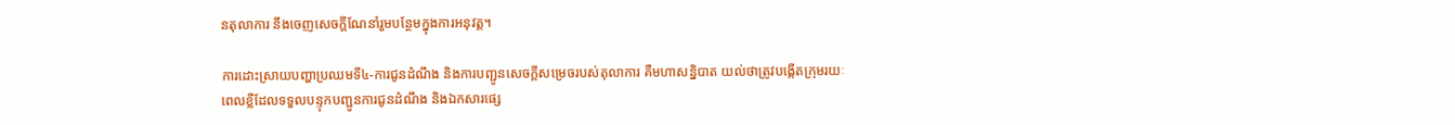នតុលាការ នឹងចេញសេចក្តីណែនាំរួមបន្ថែមក្នុងការអនុវត្ត។

ការដោះស្រាយបញ្ហាប្រឈមទី៤-ការជូនដំណឹង និងការបញ្ជូនសេចក្តីសម្រេចរបស់តុលាការ គឺមហាសន្និបាត យល់ថាត្រូវបង្កើតក្រុមរយៈពេលខ្លីដែលទទួលបន្ទុកបញ្ជូនការជូនដំណឹង និងឯកសារផ្សេ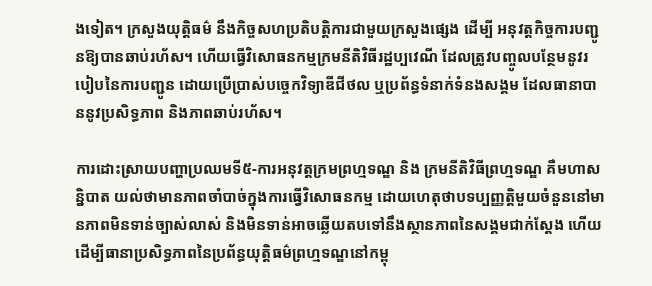ងទៀត។ ក្រសួងយុត្តិធម៌ នឹងកិច្ចសហប្រតិបត្តិការជាមួយក្រសួងផ្សេង ដើម្បី អនុវត្តកិច្ចការបញ្ជូនឱ្យបានឆាប់រហ័ស។ ហើយធ្វើវិសោធនកម្មក្រមនីតិវិធីរដ្ឋប្បវេណី ដែលត្រូវបញ្ចូលបន្ថែមនូវរបៀបនៃការបញ្ជូន ដោយប្រើប្រាស់បច្ចេកវិទ្យាឌីជីថល ឬប្រព័ន្ធទំនាក់ទំនងសង្គម ដែលធានាបាននូវប្រសិទ្ធភាព និងភាពឆាប់រហ័ស។

ការដោះស្រាយបញ្ហាប្រឈមទី៥-ការអនុវត្តក្រមព្រហ្មទណ្ឌ និង ក្រមនីតិវិធីព្រហ្មទណ្ឌ គឺមហាសន្និបាត យល់ថាមានភាពចាំបាច់ក្នុងការធ្វើវិសោធនកម្ម ដោយហេតុថាបទប្បញ្ញត្តិមួយចំនួននៅមានភាពមិនទាន់ច្បាស់លាស់ និងមិនទាន់អាចឆ្លើយតបទៅនឹងស្ថានភាពនៃសង្គមជាក់ស្តែង ហើយដើម្បីធានាប្រសិទ្ធភាពនៃប្រព័ន្ធយុត្តិធម៌ព្រហ្មទណ្ឌនៅកម្ពុ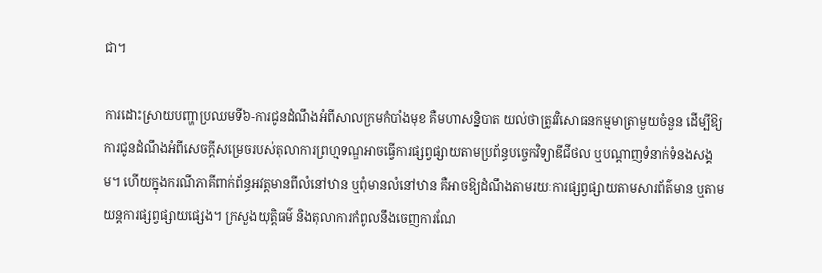ជា។

ការដោះស្រាយបញ្ហាប្រឈមទី៦-ការជូនដំណឹងអំពីសាលក្រមកំបាំងមុខ គឺមហាសន្និបាត យល់ថាត្រូវវិសោធនកម្មមាត្រាមួយចំនួន ដើម្បីឱ្យការជូនដំណឹងអំពីសេចក្តីសម្រេចរបស់តុលាការព្រហ្មទណ្ឌអាចធ្វើការផ្សព្វផ្សាយតាមប្រព័ន្ធបច្ចេកវិទ្យាឌីជីថល ឬបណ្តាញទំនាក់ទំនងសង្គម។ ហើយក្នុងករណីភាគីពាក់ព័ន្ធអវត្តមានពីលំនៅឋាន ឬពុំមានលំនៅឋាន គឺអាចឱ្យដំណឹងតាមរយៈការផ្សព្វផ្សាយតាមសារព័ត៌មាន ឬតាមយន្តការផ្សព្វផ្សាយផ្សេង។ ក្រសួងយុត្តិធម៌ និងតុលាការកំពូលនឹងចេញការណែ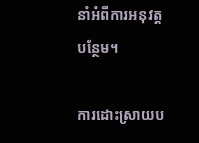នាំអំពីការអនុវត្តបន្ថែម។

ការដោះស្រាយប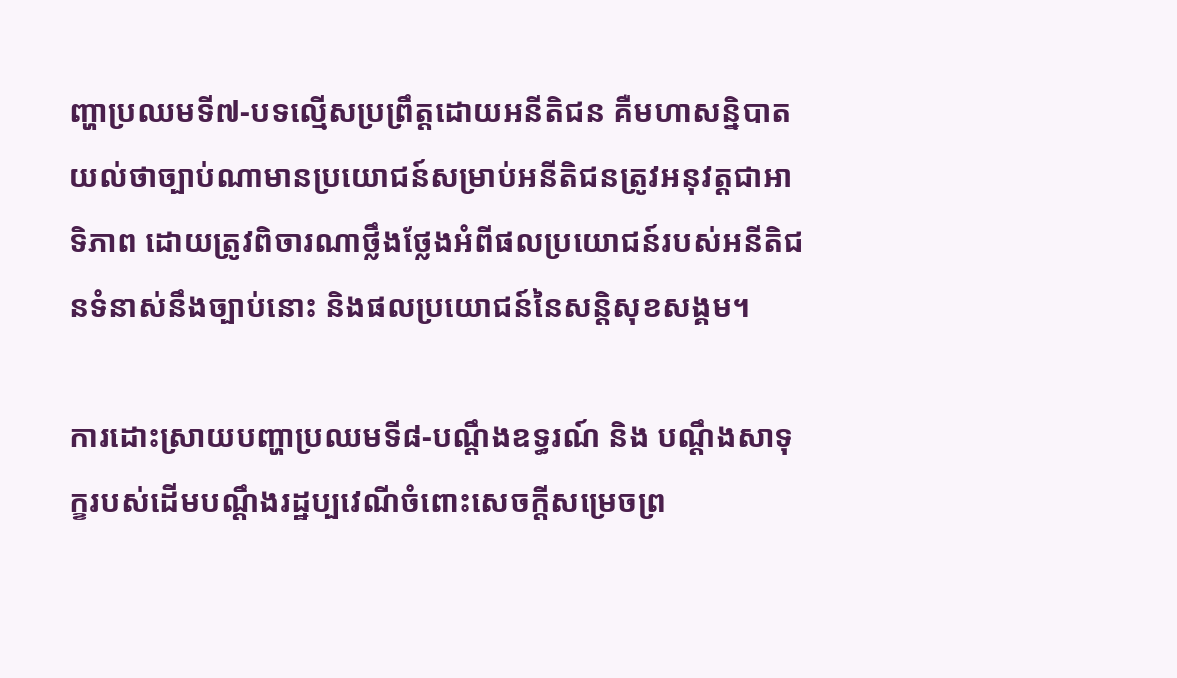ញ្ហាប្រឈមទី៧-បទល្មើសប្រព្រឹត្តដោយអនីតិជន គឺមហាសន្និបាត យល់ថាច្បាប់ណាមានប្រយោជន៍សម្រាប់អនីតិជនត្រូវអនុវត្តជាអាទិភាព ដោយត្រូវពិចារណាថ្លឹងថ្លែងអំពីផលប្រយោជន៍របស់អនីតិជនទំនាស់នឹងច្បាប់នោះ និងផលប្រយោជន៍នៃសន្តិសុខសង្គម។

ការដោះស្រាយបញ្ហាប្រឈមទី៨-បណ្តឹងឧទ្ធរណ៍ និង បណ្តឹងសាទុក្ខរបស់ដើមបណ្តឹងរដ្ឋប្បវេណីចំពោះសេចក្តីសម្រេចព្រ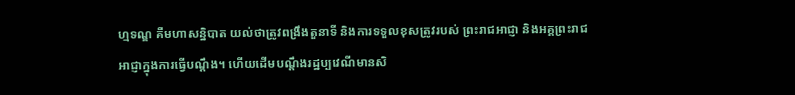ហ្មទណ្ឌ គឺមហាសន្និបាត យល់ថាត្រូវពង្រឹងតួនាទី និងការទទួលខុសត្រូវរបស់ ព្រះរាជអាជ្ញា និងអគ្គព្រះរាជអាជ្ញាក្នុងការធ្វើបណ្ដឹង។ ហើយដើមបណ្តឹងរដ្ឋប្បវេណីមានសិ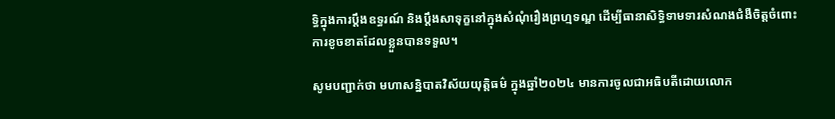ទ្ធិក្នុងការប្តឹងឧទ្ធរណ៍ និងប្តឹងសាទុក្ខនៅក្នុងសំណុំរឿងព្រហ្មទណ្ឌ ដើម្បីធានាសិទ្ធិទាមទារសំណងជំងឺចិត្តចំពោះ ការខូចខាតដែលខ្លួនបានទទួល។

សូមបញ្ជាក់ថា មហាសន្និបាតវិស័យយុត្តិធម៌ ក្នុងឆ្នាំ២០២៤ មានការចូលជាអធិបតីដោយលោក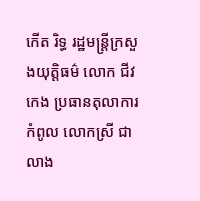កើត រិទ្ធ រដ្ឋមន្ត្រីក្រសួងយុត្តិធម៌ លោក ជីវ កេង ប្រធានតុលាការកំពូល លោកស្រី ជា លាង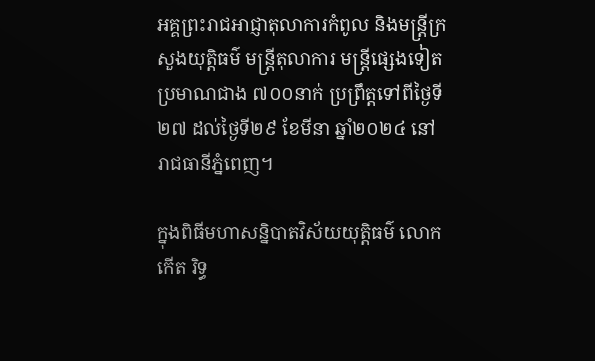អគ្គព្រះរាជអាជ្ញាតុលាការកំពូល និងមន្ត្រីក្រសួងយុត្តិធម៌ មន្ត្រីតុលាការ មន្ត្រីផ្សេងទៀត ប្រមាណជាង ៧០០នាក់ ប្រព្រឹត្តទៅពីថ្ងៃទី២៧ ដល់ថ្ងៃទី២៩ ខែមីនា ឆ្នាំ២០២៤ នៅរាជធានីភ្នំពេញ។

ក្នុងពិធីមហាសន្និបាតវិស័យយុត្តិធម៌ លោក កើត រិទ្ធ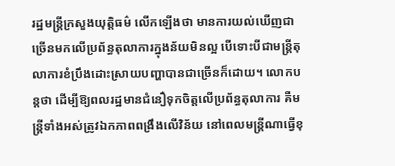រដ្ឋមន្ត្រីក្រសួងយុត្តិធម៌ លើកឡើងថា មានការយល់ឃើញជាច្រើនមកលើប្រព័ន្ធតុលាការក្នុងន័យមិនល្អ បើទោះបីជាមន្ត្រីតុលាការខំប្រឹងដោះស្រាយបញ្ហាបានជាច្រើនក៏ដោយ។ លោកបន្តថា ដើម្បីឱ្យពលរដ្ឋមានជំនឿទុកចិត្តលើប្រព័ន្ធតុលាការ គឺមន្ត្រីទាំងអស់ត្រូវឯកភាពពង្រឹងលើវិន័យ នៅពេលមន្ត្រីណាធ្វើខុ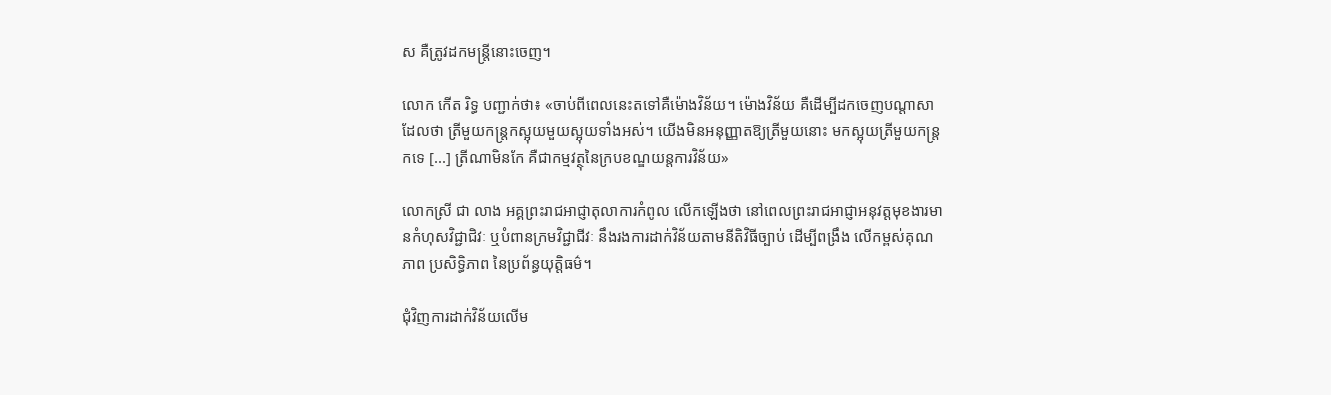ស គឺត្រូវដកមន្ត្រីនោះចេញ។

លោក កើត រិទ្ធ បញ្ជាក់ថា៖ «ចាប់ពីពេលនេះតទៅគឺម៉ោងវិន័យ។ ម៉ោងវិន័យ គឺដើម្បីដកចេញបណ្តាសាដែលថា ត្រីមួយកន្ត្រកស្អុយមួយស្អុយទាំងអស់។ យើងមិនអនុញ្ញាតឱ្យត្រីមួយនោះ មកស្អុយត្រីមួយកន្ត្រកទេ [...] ត្រីណាមិនកែ គឺជាកម្មវត្ថុនៃក្របខណ្ឌយន្តការវិន័យ»

លោកស្រី ជា លាង អគ្គព្រះរាជអាជ្ញាតុលាការកំពូល លើកឡើងថា នៅពេលព្រះរាជអាជ្ញាអនុវត្តមុខងារមានកំហុសវិជ្ជាជិវៈ ឬបំពានក្រមវិជ្ជាជីវៈ នឹងរងការដាក់វិន័យតាមនីតិវិធីច្បាប់ ដើម្បីពង្រឹង លើកម្ពស់គុណភាព ប្រសិទ្ធិភាព នៃប្រព័ន្ធយុត្តិធម៌។

ជុំវិញការដាក់វិន័យលើម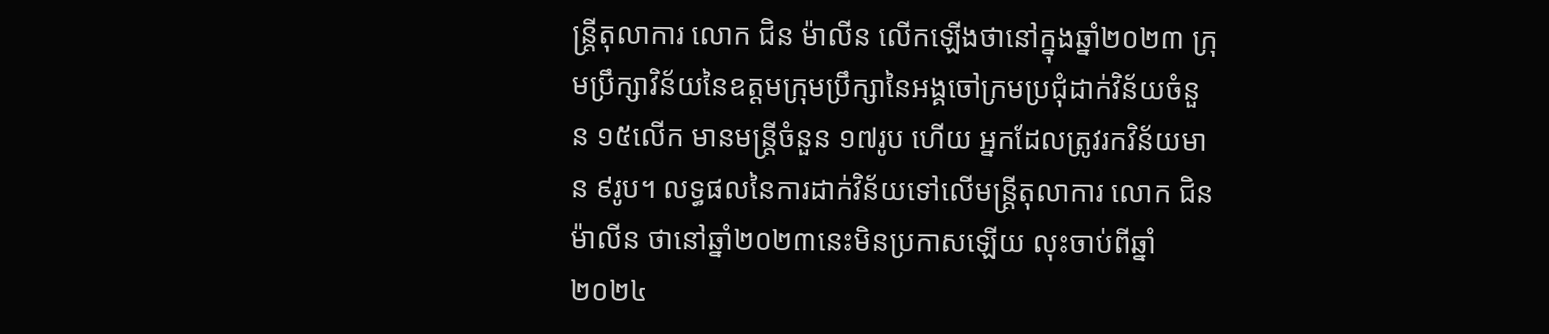ន្ត្រីតុលាការ លោក ជិន ម៉ាលីន លើកឡើងថានៅក្នុងឆ្នាំ២០២៣ ក្រុមប្រឹក្សាវិន័យនៃឧត្តមក្រុមប្រឹក្សានៃអង្គចៅក្រមប្រជុំដាក់វិន័យចំនួន ១៥លើក មានមន្ត្រីចំនួន ១៧រូប ហើយ អ្នកដែលត្រូវរកវិន័យមាន ៩រូប។ លទ្ធផលនៃការដាក់វិន័យទៅលើមន្ត្រីតុលាការ លោក ជិន ម៉ាលីន ថានៅឆ្នាំ២០២៣នេះមិនប្រកាសឡើយ លុះចាប់ពីឆ្នាំ២០២៤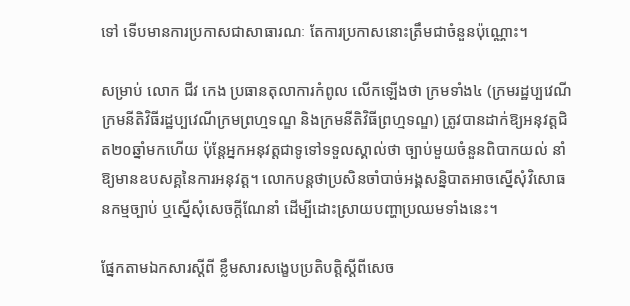ទៅ ទើបមានការប្រកាសជាសាធារណៈ តែការប្រកាសនោះត្រឹមជាចំនួនប៉ុណ្ណោះ។

សម្រាប់ លោក ជីវ កេង ប្រធានតុលាការកំពូល លើកឡើងថា ក្រមទាំង៤ (ក្រមរដ្ឋប្បវេណី ក្រមនីតិវិធីរដ្ឋប្បវេណីក្រមព្រហ្មទណ្ឌ និងក្រមនីតិវិធីព្រហ្មទណ្ឌ) ត្រូវបានដាក់ឱ្យអនុវត្តជិត២០ឆ្នាំមកហើយ ប៉ុន្តែអ្នកអនុវត្តជាទូទៅទទួលស្គាល់ថា ច្បាប់មួយចំនួនពិបាកយល់ នាំឱ្យមានឧបសគ្គនៃការអនុវត្ត។ លោកបន្តថាប្រសិនចាំបាច់អង្គសន្និបាតអាចស្នើសុំវិសោធនកម្មច្បាប់ ឬស្នើសុំសេចក្តីណែនាំ ដើម្បីដោះស្រាយបញ្ហាប្រឈមទាំងនេះ។

ផ្នែកតាមឯកសារស្តីពី ខ្លឹមសារសង្ខេបប្រតិបត្តិស្តីពីសេច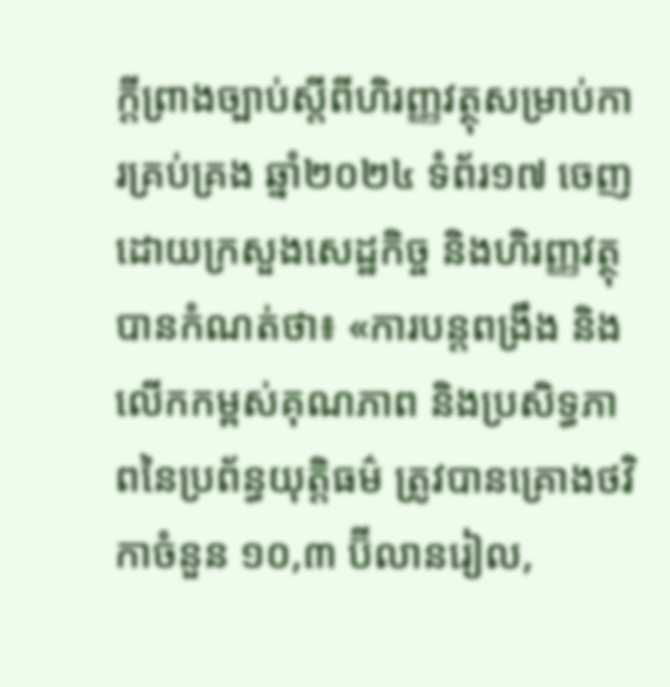ក្តីព្រាងច្បាប់ស្តីពីហិរញ្ញវត្ថុសម្រាប់ការគ្រប់គ្រង ឆ្នាំ២០២៤ ទំព័រ១៧ ចេញដោយក្រសួងសេដ្ឋកិច្ច និងហិរញ្ញវត្ថុ បានកំណត់ថា៖ «ការបន្តពង្រឹង និង លើកកម្ពស់គុណភាព និងប្រសិទ្ធភាពនៃប្រព័ន្ធយុត្តិធម៌ ត្រូវបានគ្រោងថវិកាចំនួន ១០,៣ ប៊ីលានរៀល,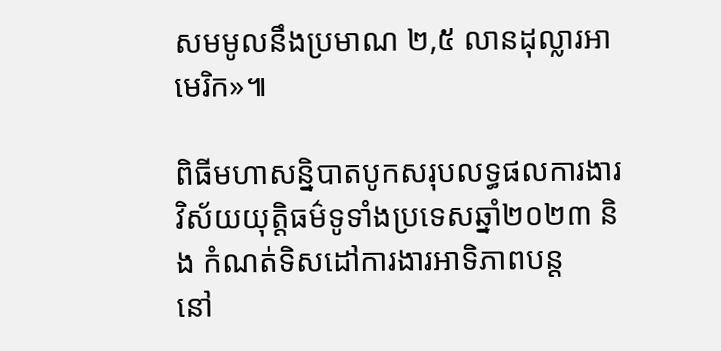សមមូលនឹងប្រមាណ ២,៥ លានដុល្លារអាមេរិក»៕

ពិធីមហាសន្និបាតបូកសរុបលទ្ធផលការងារវិស័យយុត្តិធម៌ទូទាំងប្រទេសឆ្នាំ២០២៣ និង កំណត់ទិសដៅការងារអាទិភាពបន្ត
នៅ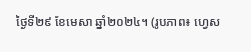ថ្ងៃទី២៩ ខែមេសា ឆ្នាំ២០២៤។ (រូបភាព៖ ហ្វេស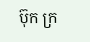ប៊ុក ក្រ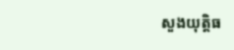សួងយុត្តិធ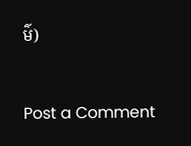ម៌)


Post a Comment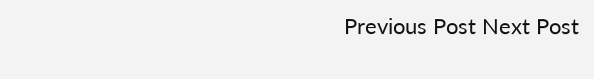Previous Post Next Post